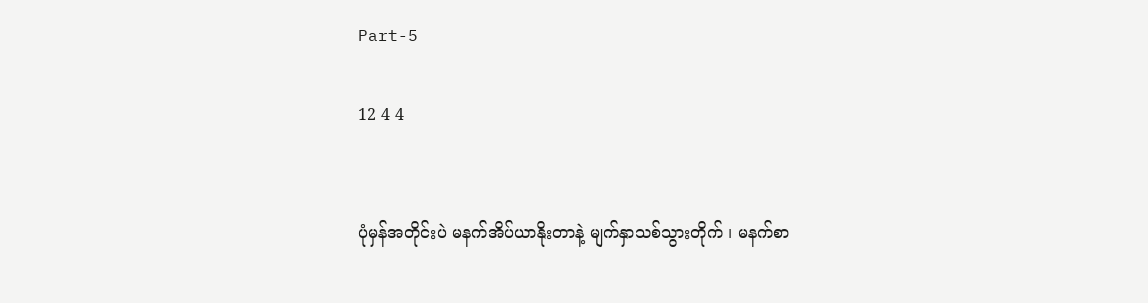Part-5

12 4 4


ပုံမှန်အတိုင်းပဲ မနက်အိပ်ယာနိုးတာနဲ့ မျက်နှာသစ်သွားတိုက် ၊ မနက်စာ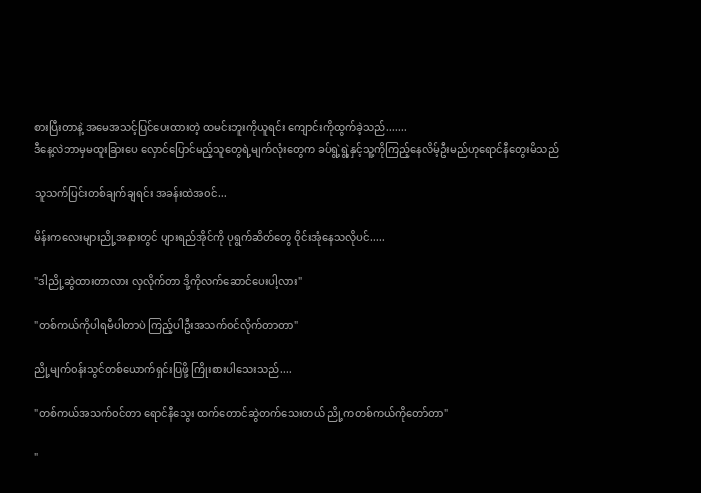စားပြီးတာနဲ့ အမေအသင့်ပြင်ပေးထားတဲ့ ထမင်းဘူးကိုယူရင်း ‌‌ကျောင်းကိုထွက်ခဲ့သည်.......
ဒီနေ့လဲဘာမှမထူးခြားပေ လှောင်ပြောင်မည့်သူတွေရဲ့မျက်လုံးတွေက ခပ်ရွဲ့ရွဲ့နှင့်သူ့ကိုကြည့်နေလိမ့်ဦးမည်ဟုရောင်နီတွေးမိသည်

သူသက်ပြင်းတစ်ချက်ချရင်း အခန်းထဲအ၀င်...

မိန်းက‌လေးများညို့အနားတွင် ပျားရည်အိုင်ကို ပုရွက်ဆိတ်တွေ ဝိုင်းအုံနေသလိုပင်.....

"ဒါညို့ဆွဲထားတာလား လှလိုက်တာ ဒို့ကိုလက်‌ဆောင်ပေးပါ့လား"

"တစ်ကယ်ကိုပါရမီပါတာပဲ ကြည့်ပါဦးအသက်၀င်လိုက်တာတာ"

ညို့မျက်၀န်းသွင်တစ်ယောက်ရှင်းပြဖို့ ကြိုးစားပါသေးသည်....

"တစ်ကယ်အသက်၀င်တာ ရောင်နီသွေး ထက်တောင်ဆွဲတက်သေးတယ် ညို့ကတစ်ကယ်ကိုတော်တာ"

"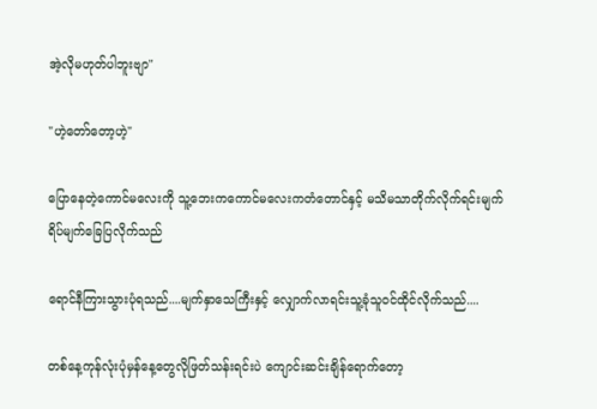အဲ့လိုမဟုတ်ပါဘူးဗျာ"

"ဟဲ့တော်တော့ဟဲ့"

ပြောနေတဲ့ကောင်မလေးကို သူ့ဘေးကကောင်မလေးကတံတောင်နှင့် မသိမသာတိုက်လိုက်ရင်းမျက်ရိပ်မျက်ခြေပြလိုက်သည်

ရောင်နီကြားသွားပုံရသည်....မျက်နှာသေကြီးနှင့် လျှောက်လာရင်းသူ့ခုံသူ၀င်ထိုင်လိုက်သည်....

တစ်နေ့ကုန်လုံးပုံမှန်နေ့တွေလိုဖြတ်သန်းရင်းပဲ ကျောင်းဆင်းချိန်ရောက်တော့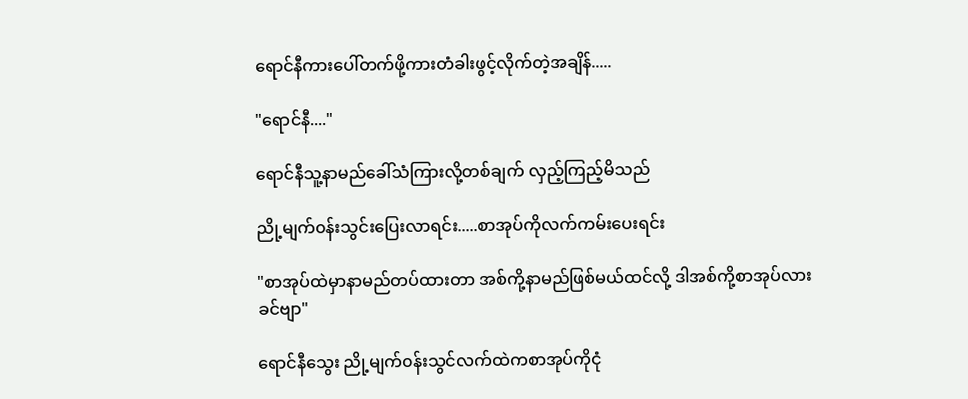ရောင်နီကားပေါ်တက်ဖို့ကားတံခါးဖွင့်လိုက်တဲ့အချိန်.....

"ရောင်နီ...."

ရောင်နီသူ့နာမည်ခေါ်သံကြားလို့တစ်ချက် လှည့်ကြည့်မိသည်

ညို့မျက်၀န်းသွင်းပြေးလာရင်း.....စာအုပ်ကိုလက်ကမ်းပေးရင်း

"စာအုပ်ထဲမှာနာမည်တပ်ထားတာ အစ်ကို့နာမည်ဖြစ်မယ်ထင်လို့ ဒါအစ်ကို့စာအုပ်လားခင်ဗျာ"

ရောင်နီသွေး ညို့မျက်၀န်းသွင်လက်ထဲကစာအုပ်ကိုငုံ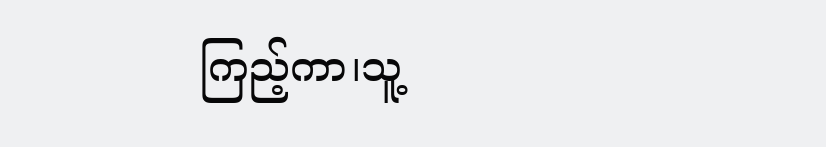ကြည့်ကာ၊သူ့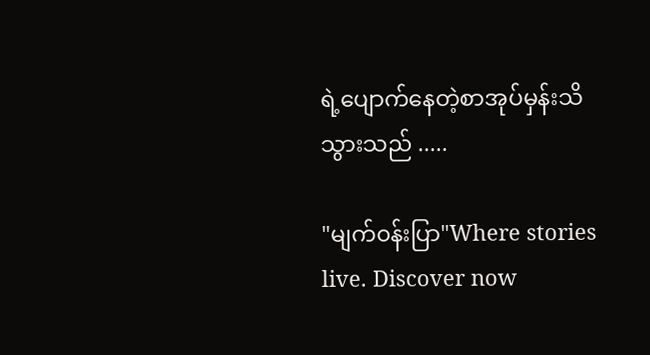ရဲ့ပျောက်နေတဲ့စာအုပ်မှန်းသိသွားသည် .....

"မျက်၀န်းပြာ"Where stories live. Discover now